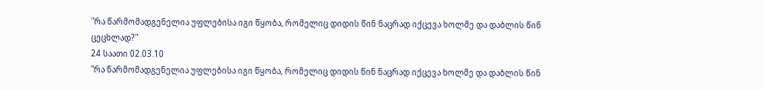"რა წარმომადგენელია უფლებისა იგი წყობა, რომელიც დიდის წინ ნაცრად იქცევა ხოლმე და დაბლის წინ ცეცხლად?"
24 საათი 02.03.10
"რა წარმომადგენელია უფლებისა იგი წყობა, რომელიც დიდის წინ ნაცრად იქცევა ხოლმე და დაბლის წინ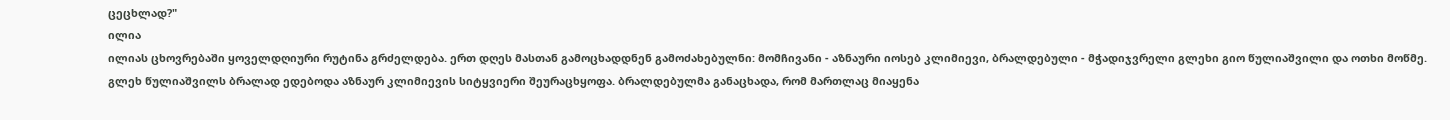ცეცხლად?"
ილია
ილიას ცხოვრებაში ყოველდღიური რუტინა გრძელდება. ერთ დღეს მასთან გამოცხადდნენ გამოძახებულნი: მომჩივანი - აზნაური იოსებ კლიმიევი, ბრალდებული - მჭადიჯვრელი გლეხი გიო წულიაშვილი და ოთხი მოწმე. გლეხ წულიაშვილს ბრალად ედებოდა აზნაურ კლიმიევის სიტყვიერი შეურაცხყოფა. ბრალდებულმა განაცხადა, რომ მართლაც მიაყენა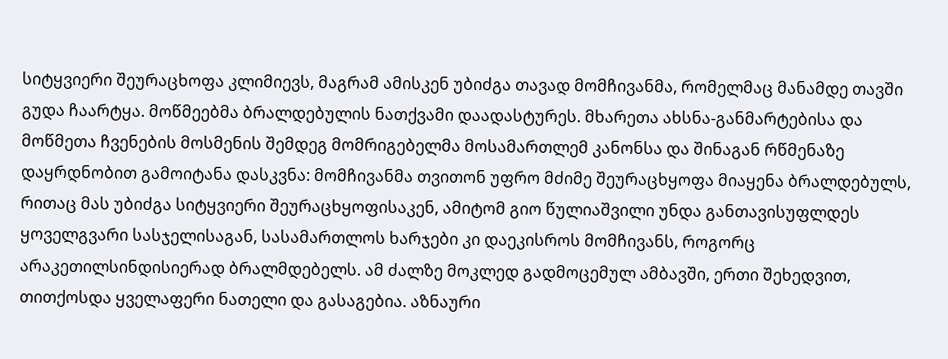სიტყვიერი შეურაცხოფა კლიმიევს, მაგრამ ამისკენ უბიძგა თავად მომჩივანმა, რომელმაც მანამდე თავში გუდა ჩაარტყა. მოწმეებმა ბრალდებულის ნათქვამი დაადასტურეს. მხარეთა ახსნა-განმარტებისა და მოწმეთა ჩვენების მოსმენის შემდეგ მომრიგებელმა მოსამართლემ კანონსა და შინაგან რწმენაზე დაყრდნობით გამოიტანა დასკვნა: მომჩივანმა თვითონ უფრო მძიმე შეურაცხყოფა მიაყენა ბრალდებულს, რითაც მას უბიძგა სიტყვიერი შეურაცხყოფისაკენ, ამიტომ გიო წულიაშვილი უნდა განთავისუფლდეს ყოველგვარი სასჯელისაგან, სასამართლოს ხარჯები კი დაეკისროს მომჩივანს, როგორც არაკეთილსინდისიერად ბრალმდებელს. ამ ძალზე მოკლედ გადმოცემულ ამბავში, ერთი შეხედვით, თითქოსდა ყველაფერი ნათელი და გასაგებია. აზნაური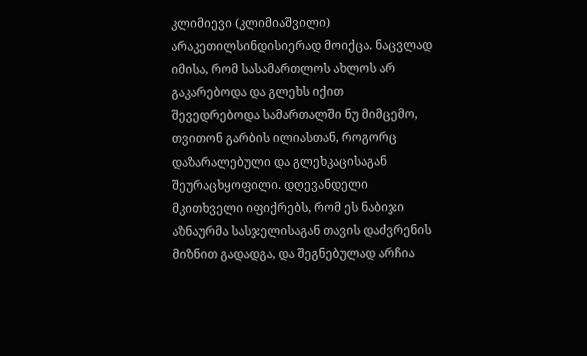კლიმიევი (კლიმიაშვილი) არაკეთილსინდისიერად მოიქცა. ნაცვლად იმისა, რომ სასამართლოს ახლოს არ გაკარებოდა და გლეხს იქით შევედრებოდა სამართალში ნუ მიმცემო, თვითონ გარბის ილიასთან, როგორც დაზარალებული და გლეხკაცისაგან შეურაცხყოფილი. დღევანდელი მკითხველი იფიქრებს, რომ ეს ნაბიჯი აზნაურმა სასჯელისაგან თავის დაძვრენის მიზნით გადადგა, და შეგნებულად არჩია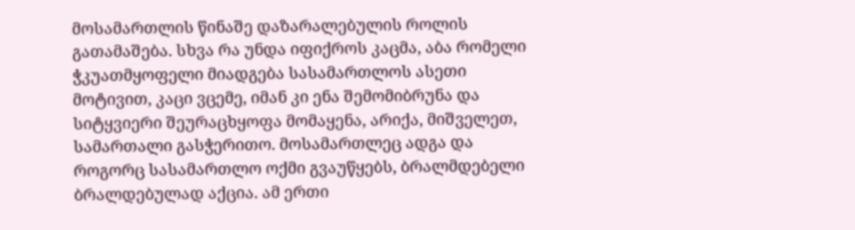მოსამართლის წინაშე დაზარალებულის როლის გათამაშება. სხვა რა უნდა იფიქროს კაცმა, აბა რომელი ჭკუათმყოფელი მიადგება სასამართლოს ასეთი მოტივით, კაცი ვცემე, იმან კი ენა შემომიბრუნა და სიტყვიერი შეურაცხყოფა მომაყენა, არიქა, მიშველეთ, სამართალი გასჭერითო. მოსამართლეც ადგა და როგორც სასამართლო ოქმი გვაუწყებს, ბრალმდებელი ბრალდებულად აქცია. ამ ერთი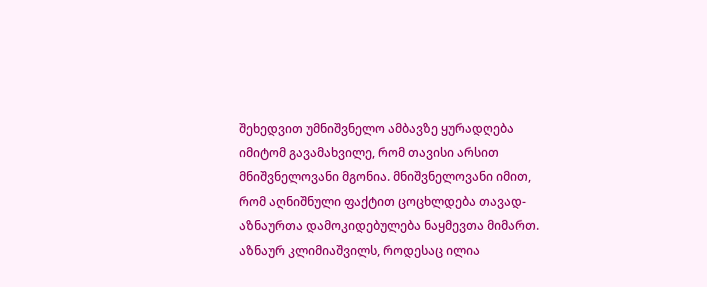შეხედვით უმნიშვნელო ამბავზე ყურადღება იმიტომ გავამახვილე, რომ თავისი არსით მნიშვნელოვანი მგონია. მნიშვნელოვანი იმით, რომ აღნიშნული ფაქტით ცოცხლდება თავად-აზნაურთა დამოკიდებულება ნაყმევთა მიმართ.
აზნაურ კლიმიაშვილს, როდესაც ილია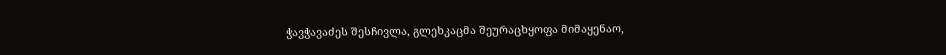ჭავჭავაძეს შესჩივლა, გლეხკაცმა შეურაცხყოფა მიმაყენაო,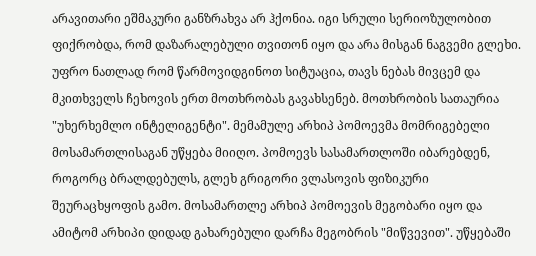არავითარი ეშმაკური განზრახვა არ ჰქონია. იგი სრული სერიოზულობით ფიქრობდა, რომ დაზარალებული თვითონ იყო და არა მისგან ნაგვემი გლეხი. უფრო ნათლად რომ წარმოვიდგინოთ სიტუაცია, თავს ნებას მივცემ და მკითხველს ჩეხოვის ერთ მოთხრობას გავახსენებ. მოთხრობის სათაურია "უხერხემლო ინტელიგენტი". მემამულე არხიპ პომოევმა მომრიგებელი მოსამართლისაგან უწყება მიიღო. პომოევს სასამართლოში იბარებდენ, როგორც ბრალდებულს, გლეხ გრიგორი ვლასოვის ფიზიკური შეურაცხყოფის გამო. მოსამართლე არხიპ პომოევის მეგობარი იყო და ამიტომ არხიპი დიდად გახარებული დარჩა მეგობრის "მიწვევით". უწყებაში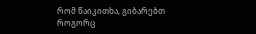რომ წაიკითხა, გიბარებთ როგორც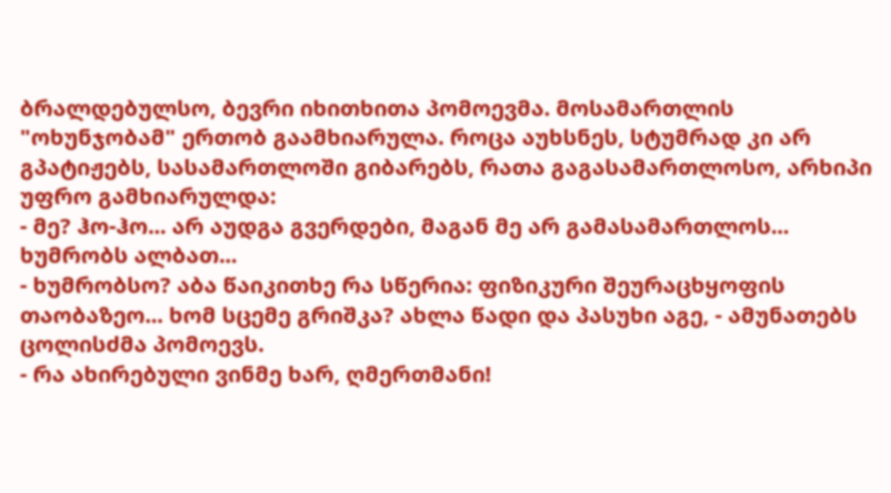ბრალდებულსო, ბევრი იხითხითა პომოევმა. მოსამართლის "ოხუნჯობამ" ერთობ გაამხიარულა. როცა აუხსნეს, სტუმრად კი არ გპატიჟებს, სასამართლოში გიბარებს, რათა გაგასამართლოსო, არხიპი უფრო გამხიარულდა:
- მე? ჰო-ჰო... არ აუდგა გვერდები, მაგან მე არ გამასამართლოს... ხუმრობს ალბათ...
- ხუმრობსო? აბა წაიკითხე რა სწერია: ფიზიკური შეურაცხყოფის თაობაზეო... ხომ სცემე გრიშკა? ახლა წადი და პასუხი აგე, - ამუნათებს ცოლისძმა პომოევს.
- რა ახირებული ვინმე ხარ, ღმერთმანი!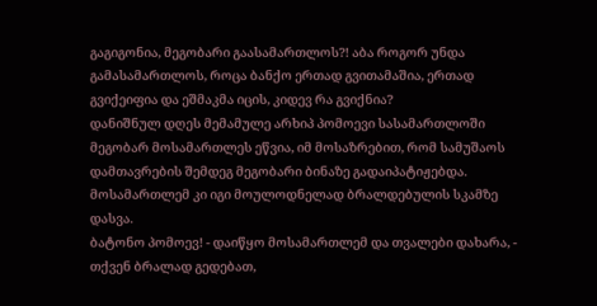გაგიგონია, მეგობარი გაასამართლოს?! აბა როგორ უნდა გამასამართლოს, როცა ბანქო ერთად გვითამაშია, ერთად გვიქეიფია და ეშმაკმა იცის, კიდევ რა გვიქნია?
დანიშნულ დღეს მემამულე არხიპ პომოევი სასამართლოში მეგობარ მოსამართლეს ეწვია, იმ მოსაზრებით, რომ სამუშაოს დამთავრების შემდეგ მეგობარი ბინაზე გადაიპატიჟებდა. მოსამართლემ კი იგი მოულოდნელად ბრალდებულის სკამზე დასვა.
ბატონო პომოევ! - დაიწყო მოსამართლემ და თვალები დახარა, - თქვენ ბრალად გედებათ,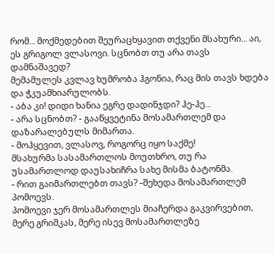რომ... მოქმედებით შეურაცხყავით თქვენი მსახური... აი, ეს გრიგოლ ვლასოვი. სცნობთ თუ არა თავს დამნაშავედ?
მემამულეს კვლავ ხუმრობა ჰგონია, რაც მის თავს ხდება და ჭკუამხიარულობს.
- აბა კი! დიდი ხანია ეგრე დადინჯდი? ჰე-ჰე...
- არა სცნობთ? - გააწყვეტინა მოსამართლემ და დაზარალებულს მიმართა.
- მოჰყევით, ვლასოვ, როგორც იყო საქმე!
მსახურმა სასამართლოს მოუთხრო, თუ რა უსამართლოდ დაუსახიჩრა სახე მისმა ბატონმა.
- რით გაიმართლებთ თავს? -შეხედა მოსამართლემ პომოევს.
პომოევი ჯერ მოსამართლეს მიაჩერდა გაკვირვებით, მერე გრიშკას, მერე ისევ მოსამართლეზე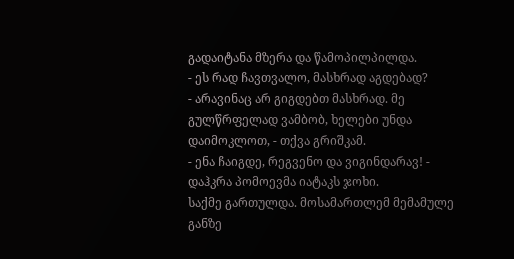გადაიტანა მზერა და წამოპილპილდა.
- ეს რად ჩავთვალო, მასხრად აგდებად?
- არავინაც არ გიგდებთ მასხრად. მე გულწრფელად ვამბობ, ხელები უნდა დაიმოკლოთ, - თქვა გრიშკამ.
- ენა ჩაიგდე, რეგვენო და ვიგინდარავ! - დაჰკრა პომოევმა იატაკს ჯოხი.
საქმე გართულდა. მოსამართლემ მემამულე განზე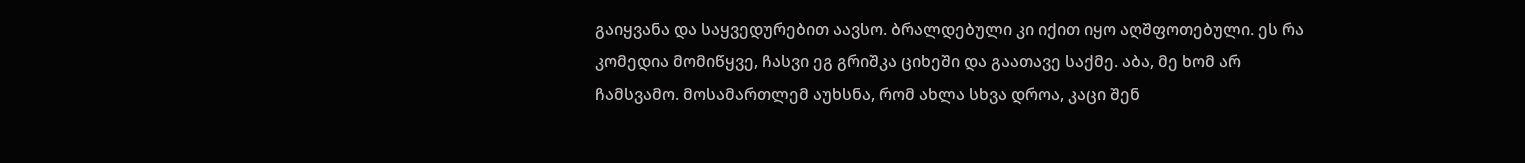გაიყვანა და საყვედურებით აავსო. ბრალდებული კი იქით იყო აღშფოთებული. ეს რა კომედია მომიწყვე, ჩასვი ეგ გრიშკა ციხეში და გაათავე საქმე. აბა, მე ხომ არ ჩამსვამო. მოსამართლემ აუხსნა, რომ ახლა სხვა დროა, კაცი შენ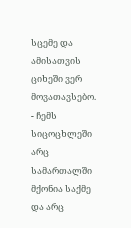სცემე და ამისათვის ციხეში ვერ მოვათავსებო.
- ჩემს სიცოცხლეში არც სამართალში მქონია საქმე და არც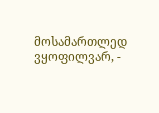მოსამართლედ ვყოფილვარ, -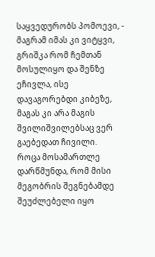საყვედურობს პომოევი, - მაგრამ იმას კი ვიტყვი, გრიშკა რომ ჩემთან მოსულიყო და შენზე ეჩივლა, ისე დავაგორებდი კიბეზე, მაგას კი არა მაგის შვილიშვილებსაც ვერ გაებედათ ჩივილი.
როცა მოსამართლე დარწმუნდა, რომ მისი მეგობრის შეგნებამდე შეუძლებელი იყო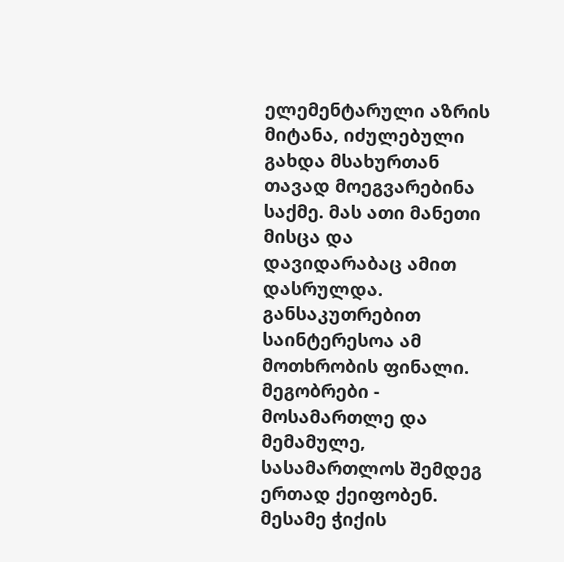ელემენტარული აზრის მიტანა, იძულებული გახდა მსახურთან თავად მოეგვარებინა საქმე. მას ათი მანეთი მისცა და დავიდარაბაც ამით დასრულდა. განსაკუთრებით საინტერესოა ამ მოთხრობის ფინალი. მეგობრები - მოსამართლე და მემამულე, სასამართლოს შემდეგ ერთად ქეიფობენ. მესამე ჭიქის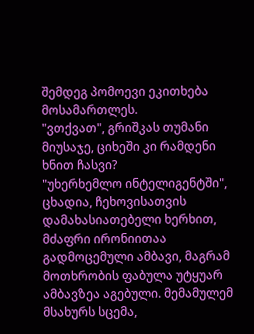შემდეგ პომოევი ეკითხება მოსამართლეს.
"ვთქვათ", გრიშკას თუმანი მიუსაჯე, ციხეში კი რამდენი ხნით ჩასვი?
"უხერხემლო ინტელიგენტში", ცხადია, ჩეხოვისათვის დამახასიათებელი ხერხით, მძაფრი ირონიითაა გადმოცემული ამბავი, მაგრამ მოთხრობის ფაბულა უტყუარ ამბავზეა აგებული. მემამულემ მსახურს სცემა,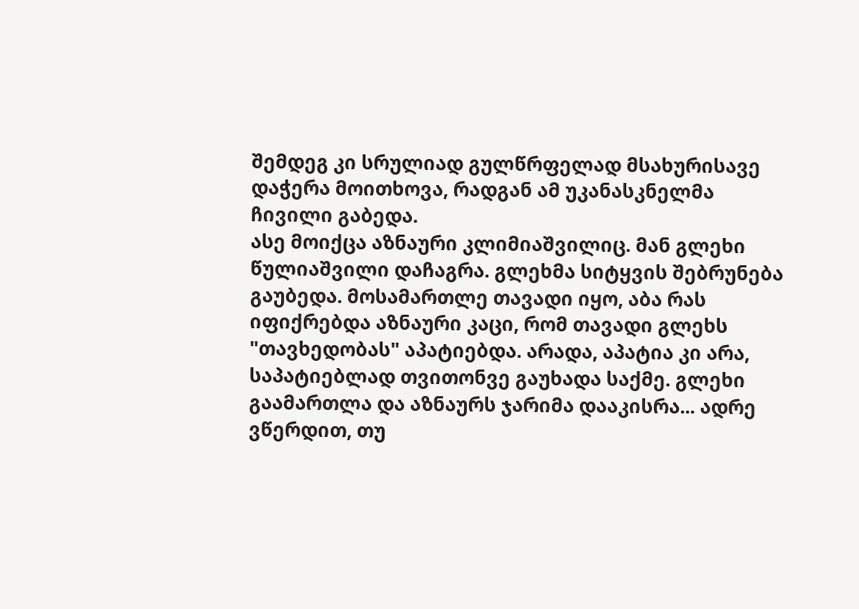შემდეგ კი სრულიად გულწრფელად მსახურისავე დაჭერა მოითხოვა, რადგან ამ უკანასკნელმა ჩივილი გაბედა.
ასე მოიქცა აზნაური კლიმიაშვილიც. მან გლეხი წულიაშვილი დაჩაგრა. გლეხმა სიტყვის შებრუნება გაუბედა. მოსამართლე თავადი იყო, აბა რას იფიქრებდა აზნაური კაცი, რომ თავადი გლეხს "თავხედობას" აპატიებდა. არადა, აპატია კი არა, საპატიებლად თვითონვე გაუხადა საქმე. გლეხი გაამართლა და აზნაურს ჯარიმა დააკისრა... ადრე ვწერდით, თუ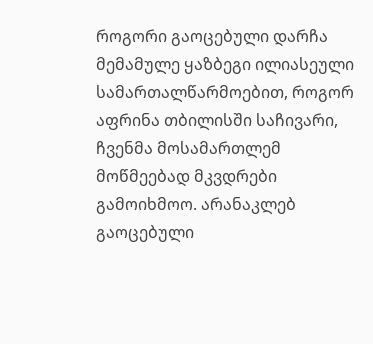როგორი გაოცებული დარჩა მემამულე ყაზბეგი ილიასეული სამართალწარმოებით, როგორ აფრინა თბილისში საჩივარი, ჩვენმა მოსამართლემ მოწმეებად მკვდრები გამოიხმოო. არანაკლებ გაოცებული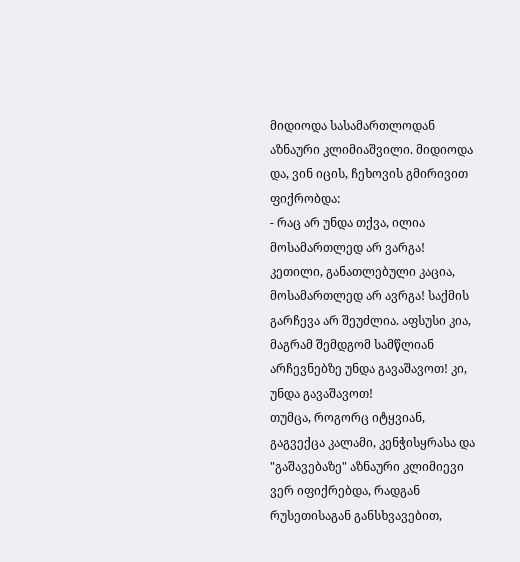მიდიოდა სასამართლოდან აზნაური კლიმიაშვილი. მიდიოდა და, ვინ იცის, ჩეხოვის გმირივით ფიქრობდა:
- რაც არ უნდა თქვა, ილია მოსამართლედ არ ვარგა! კეთილი, განათლებული კაცია, მოსამართლედ არ ავრგა! საქმის გარჩევა არ შეუძლია. აფსუსი კია, მაგრამ შემდგომ სამწლიან არჩევნებზე უნდა გავაშავოთ! კი, უნდა გავაშავოთ!
თუმცა, როგორც იტყვიან, გაგვექცა კალამი, კენჭისყრასა და "გაშავებაზე" აზნაური კლიმიევი ვერ იფიქრებდა, რადგან რუსეთისაგან განსხვავებით,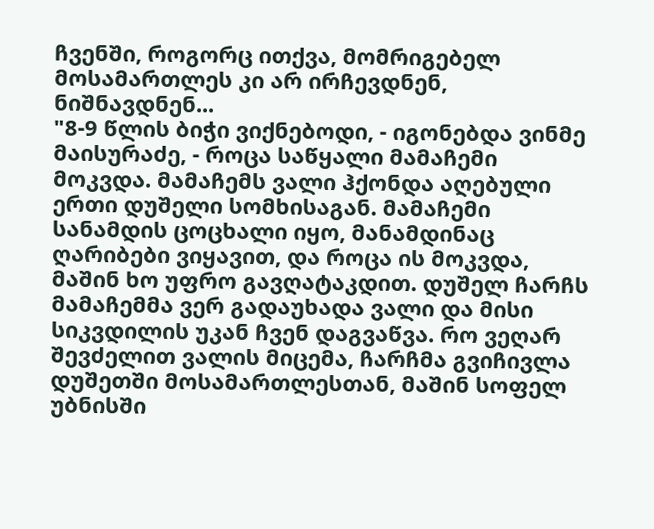ჩვენში, როგორც ითქვა, მომრიგებელ მოსამართლეს კი არ ირჩევდნენ, ნიშნავდნენ...
"8-9 წლის ბიჭი ვიქნებოდი, - იგონებდა ვინმე მაისურაძე, - როცა საწყალი მამაჩემი მოკვდა. მამაჩემს ვალი ჰქონდა აღებული ერთი დუშელი სომხისაგან. მამაჩემი სანამდის ცოცხალი იყო, მანამდინაც ღარიბები ვიყავით, და როცა ის მოკვდა, მაშინ ხო უფრო გავღატაკდით. დუშელ ჩარჩს მამაჩემმა ვერ გადაუხადა ვალი და მისი სიკვდილის უკან ჩვენ დაგვაწვა. რო ვეღარ შევძელით ვალის მიცემა, ჩარჩმა გვიჩივლა დუშეთში მოსამართლესთან, მაშინ სოფელ უბნისში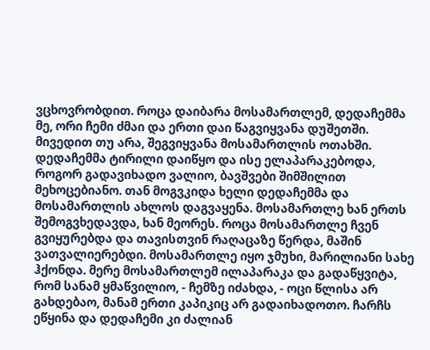ვცხოვრობდით. როცა დაიბარა მოსამართლემ, დედაჩემმა მე, ორი ჩემი ძმაი და ერთი დაი წაგვიყვანა დუშეთში. მივედით თუ არა, შეგვიყვანა მოსამართლის ოთახში. დედაჩემმა ტირილი დაიწყო და ისე ელაპარაკებოდა, როგორ გადავიხადო ვალიო, ბავშვები შიმშილით მეხოცებიანო. თან მოგვკიდა ხელი დედაჩემმა და მოსამართლის ახლოს დაგვაყენა. მოსამართლე ხან ერთს შემოგვხედავდა, ხან მეორეს. როცა მოსამართლე ჩვენ გვიყურებდა და თავისთვინ რაღაცაზე წერდა, მაშინ ვათვალიერებდი. მოსამართლე იყო ჯმუხი, მარილიანი სახე ჰქონდა. მერე მოსამართლემ ილაპარაკა და გადაწყვიტა, რომ სანამ ყმაწვილიო, - ჩემზე იძახდა, - ოცი წლისა არ გახდებაო, მანამ ერთი კაპიკიც არ გადაიხადოთო. ჩარჩს ეწყინა და დედაჩემი კი ძალიან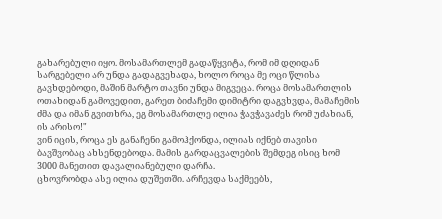გახარებული იყო. მოსამართლემ გადაწყვიტა, რომ იმ დღიდან სარგებელი არ უნდა გადაგვეხადა, ხოლო როცა მე ოცი წლისა გავხდებოდი, მაშინ მარტო თავნი უნდა მიგვეცა. როცა მოსამართლის ოთახიდან გამოვედით, გარეთ ბიძაჩემი დიმიტრი დაგვხვდა, მამაჩემის ძმა და იმან გვითხრა, ეგ მოსამართლე ილია ჭავჭავაძეს რომ უძახიან, ის არისო!"
ვინ იცის, როცა ეს განაჩენი გამოჰქონდა, ილიას იქნებ თავისი ბავშვობაც ახსენდებოდა. მამის გარდაცვალების შემდეგ ისიც ხომ 3000 მანეთით დავალიანებული დარჩა.
ცხოვრობდა ასე ილია დუშეთში. არჩევდა საქმეებს,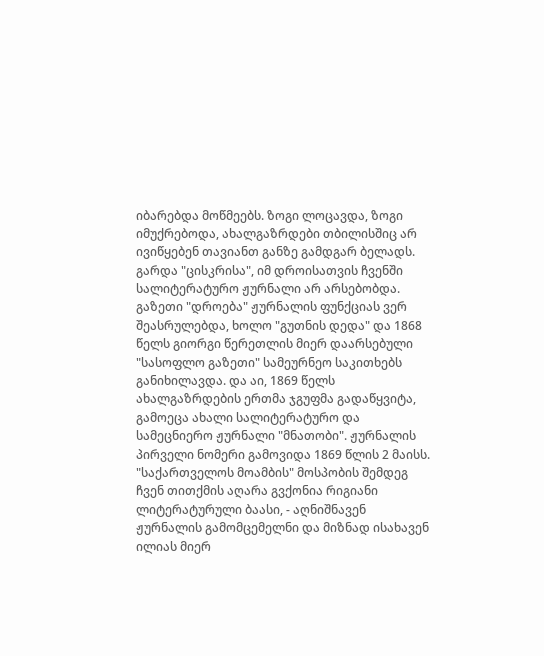იბარებდა მოწმეებს. ზოგი ლოცავდა, ზოგი იმუქრებოდა, ახალგაზრდები თბილისშიც არ ივიწყებენ თავიანთ განზე გამდგარ ბელადს. გარდა "ცისკრისა", იმ დროისათვის ჩვენში სალიტერატურო ჟურნალი არ არსებობდა. გაზეთი "დროება" ჟურნალის ფუნქციას ვერ შეასრულებდა, ხოლო "გუთნის დედა" და 1868 წელს გიორგი წერეთლის მიერ დაარსებული "სასოფლო გაზეთი" სამეურნეო საკითხებს განიხილავდა. და აი, 1869 წელს ახალგაზრდების ერთმა ჯგუფმა გადაწყვიტა, გამოეცა ახალი სალიტერატურო და სამეცნიერო ჟურნალი "მნათობი". ჟურნალის პირველი ნომერი გამოვიდა 1869 წლის 2 მაისს.
"საქართველოს მოამბის" მოსპობის შემდეგ ჩვენ თითქმის აღარა გვქონია რიგიანი ლიტერატურული ბაასი, - აღნიშნავენ ჟურნალის გამომცემელნი და მიზნად ისახავენ ილიას მიერ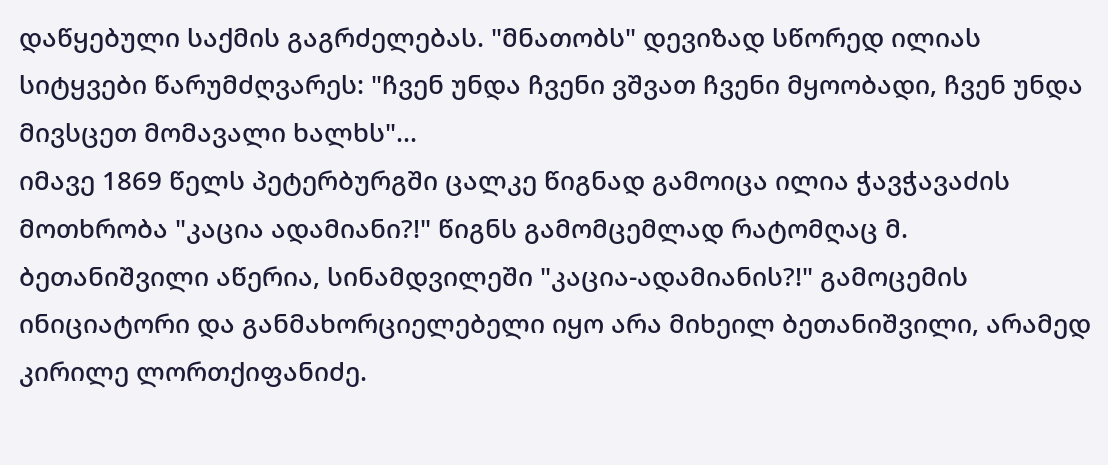დაწყებული საქმის გაგრძელებას. "მნათობს" დევიზად სწორედ ილიას სიტყვები წარუმძღვარეს: "ჩვენ უნდა ჩვენი ვშვათ ჩვენი მყოობადი, ჩვენ უნდა მივსცეთ მომავალი ხალხს"...
იმავე 1869 წელს პეტერბურგში ცალკე წიგნად გამოიცა ილია ჭავჭავაძის მოთხრობა "კაცია ადამიანი?!" წიგნს გამომცემლად რატომღაც მ. ბეთანიშვილი აწერია, სინამდვილეში "კაცია-ადამიანის?!" გამოცემის ინიციატორი და განმახორციელებელი იყო არა მიხეილ ბეთანიშვილი, არამედ კირილე ლორთქიფანიძე.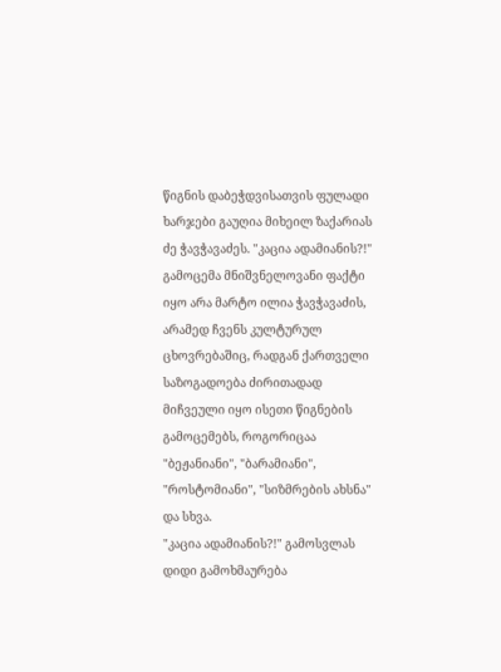წიგნის დაბეჭდვისათვის ფულადი ხარჯები გაუღია მიხეილ ზაქარიას ძე ჭავჭავაძეს. "კაცია ადამიანის?!" გამოცემა მნიშვნელოვანი ფაქტი იყო არა მარტო ილია ჭავჭავაძის, არამედ ჩვენს კულტურულ ცხოვრებაშიც, რადგან ქართველი საზოგადოება ძირითადად მიჩვეული იყო ისეთი წიგნების გამოცემებს, როგორიცაა "ბეჟანიანი", "ბარამიანი", "როსტომიანი", "სიზმრების ახსნა" და სხვა.
"კაცია ადამიანის?!" გამოსვლას დიდი გამოხმაურება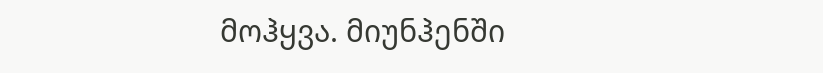მოჰყვა. მიუნჰენში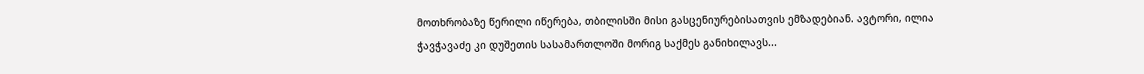მოთხრობაზე წერილი იწერება, თბილისში მისი გასცენიურებისათვის ემზადებიან. ავტორი, ილია ჭავჭავაძე კი დუშეთის სასამართლოში მორიგ საქმეს განიხილავს...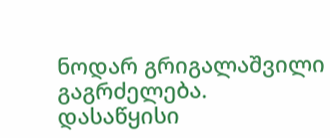ნოდარ გრიგალაშვილი
გაგრძელება.
დასაწყისი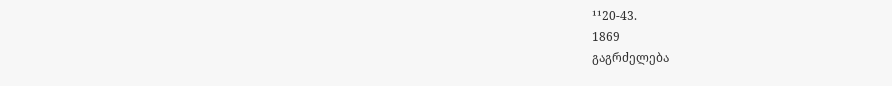¹¹20-43.
1869
გაგრძელება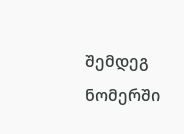შემდეგ ნომერში